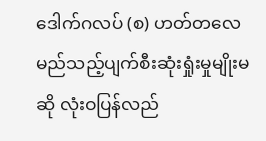ဒေါက်ဂလပ် (စ) ဟတ်တလေ
မည်သည့်ပျက်စီးဆုံးရှုံးမှုမျိုးမဆို လုံးဝပြန်လည်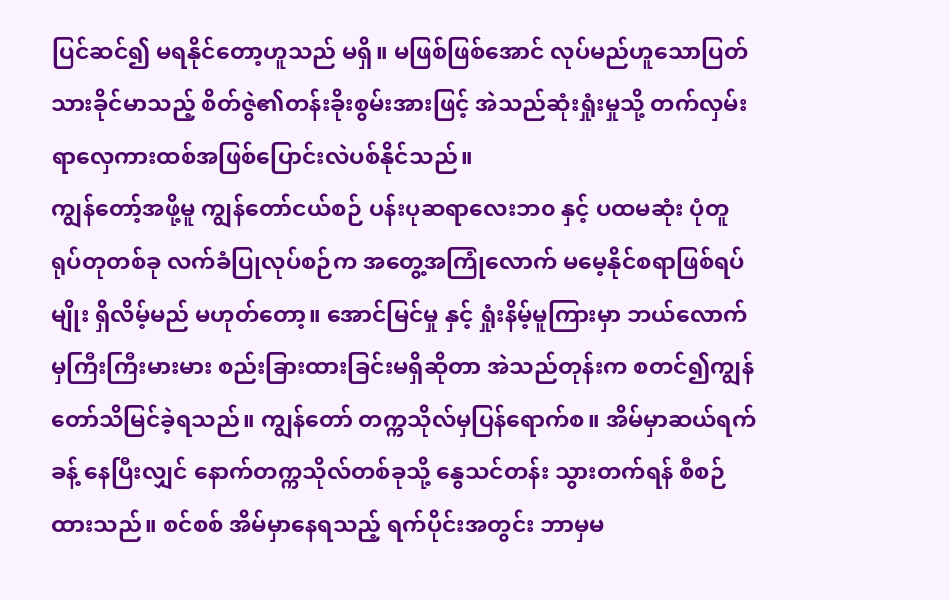ပြင်ဆင်၍ မရနိုင်တော့ဟူသည် မရှိ။ မဖြစ်ဖြစ်အောင် လုပ်မည်ဟူသောပြတ်သားခိုင်မာသည့် စိတ်ဇွဲ၏တန်းခိုးစွမ်းအားဖြင့် အဲသည်ဆုံးရှုံးမှုသို့ တက်လှမ်းရာလှေကားထစ်အဖြစ်ပြောင်းလဲပစ်နိုင်သည်။
ကျွန်တော့်အဖို့မူ ကျွန်တော်ငယ်စဉ် ပန်းပုဆရာလေးဘ၀ နှင့် ပထမဆုံး ပုံတူရုပ်တုတစ်ခု လက်ခံပြုလုပ်စဉ်က အတွေ့အကြုံလောက် မမေ့နိုင်စရာဖြစ်ရပ်မျိုး ရှိလိမ့်မည် မဟုတ်တော့။ အောင်မြင်မှု နှင့် ရှုံးနိမ့်မူကြားမှာ ဘယ်လောက်မှကြီးကြီးမားမား စည်းခြားထားခြင်းမရှိဆိုတာ အဲသည်တုန်းက စတင်၍ကျွန်တော်သိမြင်ခဲ့ရသည်။ ကျွန်တော် တက္ကသိုလ်မှပြန်ရောက်စ။ အိမ်မှာဆယ်ရက်ခန့် နေပြီးလျှင် နောက်တက္ကသိုလ်တစ်ခုသို့ နွေသင်တန်း သွားတက်ရန် စီစဉ်ထားသည်။ စင်စစ် အိမ်မှာနေရသည့် ရက်ပိုင်းအတွင်း ဘာမှမ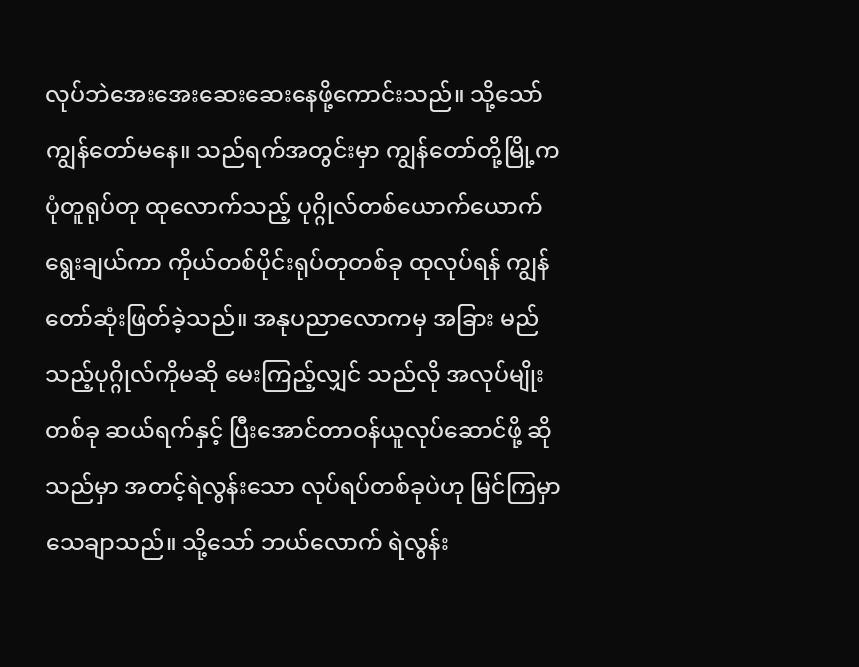လုပ်ဘဲအေးအေးဆေးဆေးနေဖို့ကောင်းသည်။ သို့သော်ကျွန်တော်မနေ။ သည်ရက်အတွင်းမှာ ကျွန်တော်တို့မြို့က ပုံတူရုပ်တု ထုလောက်သည့် ပုဂ္ဂိုလ်တစ်ယောက်ယောက် ရွေးချယ်ကာ ကိုယ်တစ်ပိုင်းရုပ်တုတစ်ခု ထုလုပ်ရန် ကျွန်တော်ဆုံးဖြတ်ခဲ့သည်။ အနုပညာလောကမှ အခြား မည်သည့်ပုဂ္ဂိုလ်ကိုမဆို မေးကြည့်လျှင် သည်လို အလုပ်မျိုး တစ်ခု ဆယ်ရက်နှင့် ပြီးအောင်တာဝန်ယူလုပ်ဆောင်ဖို့ ဆိုသည်မှာ အတင့်ရဲလွန်းသော လုပ်ရပ်တစ်ခုပဲဟု မြင်ကြမှာ သေချာသည်။ သို့သော် ဘယ်လောက် ရဲလွန်း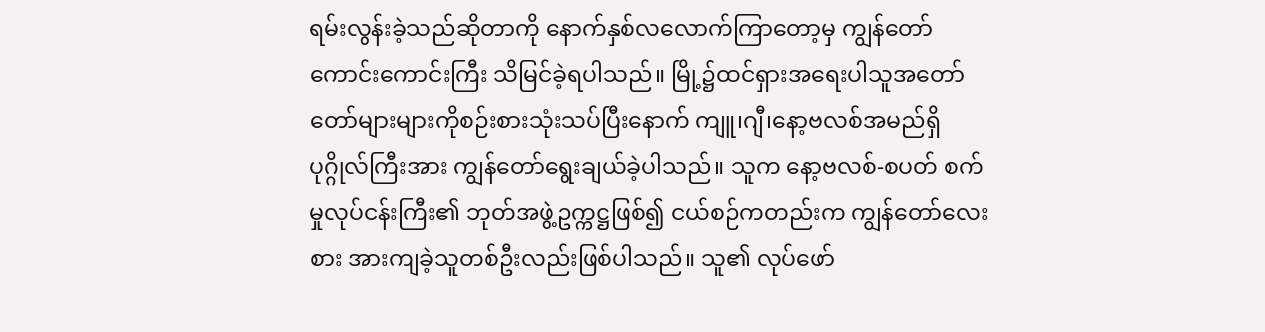ရမ်းလွန်းခဲ့သည်ဆိုတာကို နောက်နှစ်လလောက်ကြာတော့မှ ကျွန်တော် ကောင်းကောင်းကြီး သိမြင်ခဲ့ရပါသည်။ မြို့၌ထင်ရှားအရေးပါသူအတော်တော်များများကိုစဉ်းစားသုံးသပ်ပြီးနောက် ကျူ၊ဂျီ၊နော့ဗလစ်အမည်ရှိပုဂ္ဂိုလ်ကြီးအား ကျွန်တော်ရွေးချယ်ခဲ့ပါသည်။ သူက နော့ဗလစ်-စပတ် စက်မှုလုပ်ငန်းကြီး၏ ဘုတ်အဖွဲ့ဥက္ကဋ္ဌဖြစ်၍ ငယ်စဉ်ကတည်းက ကျွန်တော်လေးစား အားကျခဲ့သူတစ်ဦးလည်းဖြစ်ပါသည်။ သူ၏ လုပ်ဖော်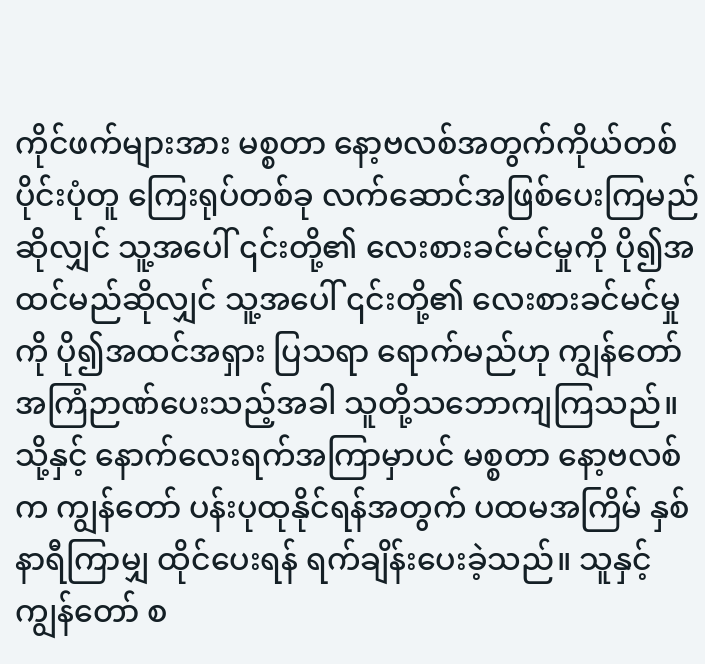ကိုင်ဖက်များအား မစ္စတာ နော့ဗလစ်အတွက်ကိုယ်တစ်ပိုင်းပုံတူ ကြေးရုပ်တစ်ခု လက်ဆောင်အဖြစ်ပေးကြမည်ဆိုလျှင် သူ့အပေါ် ၎င်းတို့၏ လေးစားခင်မင်မှုကို ပို၍အထင်မည်ဆိုလျှင် သူ့အပေါ် ၎င်းတို့၏ လေးစားခင်မင်မှုကို ပို၍အထင်အရှား ပြသရာ ရောက်မည်ဟု ကျွန်တော် အကြံဉာဏ်ပေးသည့်အခါ သူတို့သဘောကျကြသည်။ သို့နှင့် နောက်လေးရက်အကြာမှာပင် မစ္စတာ နော့ဗလစ်က ကျွန်တော် ပန်းပုထုနိုင်ရန်အတွက် ပထမအကြိမ် နှစ်နာရီကြာမျှ ထိုင်ပေးရန် ရက်ချိန်းပေးခဲ့သည်။ သူနှင့် ကျွန်တော် စ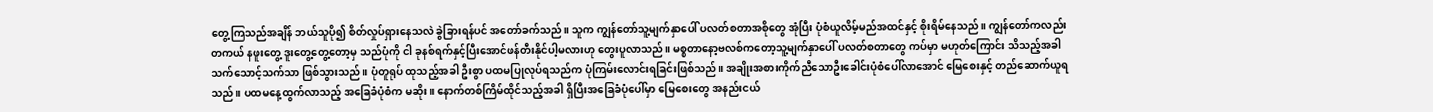တွေ့ကြသည်အချိန် ဘယ်သူပို၍ စိတ်လှုပ်ရှားနေသလဲ ခွဲခြားရန်ပင် အတော်ခက်သည်။ သူက ကျွန်တော်သူ့မျက်နှာပေါ် ပလတ်စတာအစိုတွေ အုံပြီး ပုံစံယူလိမ့်မည်အထင်နှင့် စိုးရိမ်နေသည်။ ကျွန်တော်ကလည်း တကယ် နဖူးတွေ့ ဒူးတွေ့တွေ့တော့မှ သည်ပုံကို ငါ ခုနစ်ရက်နှင့်ပြီးအောင်ဖန်တီးနိုင်ပါ့မလားဟု တွေးပူလာသည်။ မစ္စတာနော့ဗလစ်ကတော့သူ့မျက်နှာပေါ် ပလတ်စတာတွေ ကပ်မှာ မဟုတ်ကြောင်း သိသည့်အခါ သက်သောင့်သက်သာ ဖြစ်သွားသည်။ ပုံတူရုပ် ထုသည့်အခါ ဦးစွာ ပထမပြုလုပ်ရသည်က ပုံကြမ်းလောင်းရခြင်းဖြစ်သည်။ အချိုးအစားကိုက်ညီသောဦးခေါင်းပုံစံပေါ်လာအောင် မြေစေးနှင့် တည်ဆောက်ယူရသည်။ ပထမနေ့ထွက်လာသည့် အခြေခံပုံစံက မဆိုး။ နောက်တစ်ကြိမ်ထိုင်သည့်အခါ ရှိပြီးအခြေခံပုံပေါ်မှာ မြေစေးတွေ အနည်းငယ်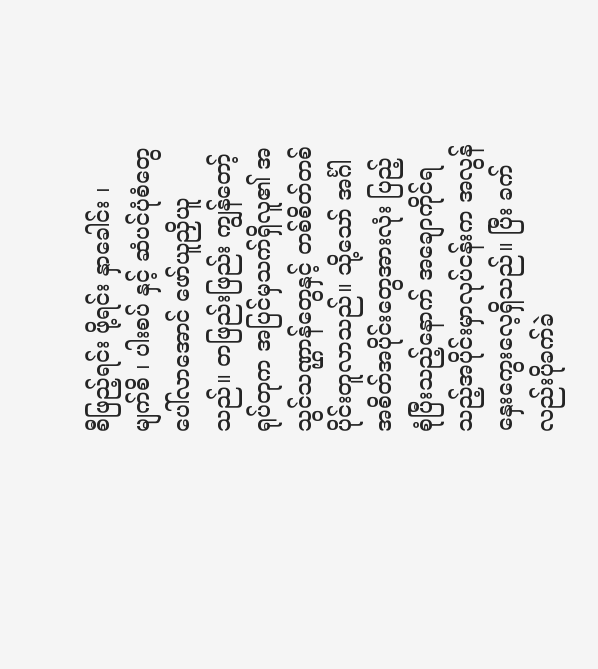စီဖြည့်ရင်း ဖို့ရင်း နှာခေါင်း ၊ မျက်စိ ၊ ပါးစပ် နှင့် ဆံပင်ပုံစံတွေ ပေါ်လာအောင် ဖော်ယူညှိယူသည်။ တဖြည်းဖြည်း ကျွန်တော့်ရုပ်တုက အပြင်မှသက်ရှိလူ၏ အသွင်သဏ္ဌာန်တွေနှင့် တစ်စိတ်တစ်ပိုင်းတူလာသည်။ သို့သော် အင်္ဂါအစိတ်အပိုင်းတွေအားလုံး ပြည့်စုံပြီးသည့်နောက် အချောကိုင်ရသည့်အပိုင်းမှာလုပ်ငန်းက အလွန်နှေးကွေးလေ့ရှိသည်။ ပြီး ခက်လည်းပိုခက်ခဲ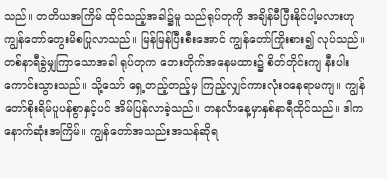သည်။ တတိယအကြိမ် ထိုင်သည့်အခါ၌မူ သည်ရုပ်တုကို အချိန်မီပြီးနိုင်ပါ့မလားဟု ကျွန်တော်တွေးမိစပြုလာသည်။ မြန်မြန်ပြီးစီးအောင် ကျွန်တော်ကြိုးစား၍ လုပ်သည်။ တစ်နာရီခွဲမျှကြာသောအခါ ရုပ်တုက ဘေးတိုက်အနေမထား၌ စိတ်တိုင်းကျ နီးပါးကောင်းသွားသည်။ သို့သော် ရှေ့တည့်တည့်မှ ကြည့်လျှင်ကားလုံးဝနေရာမကျ။ ကျွန်တော်စိုးရိမ်ပူပန်စွာနှင့်ပင် အိမ်ပြန်လာခဲ့သည်။ တနင်္လာနေ့မှာနှစ်နာရီထိုင်သည်။ ဒါက နောက်ဆုံးအကြိမ်။ ကျွန်တော်အသည်းအသန်ဆိုရ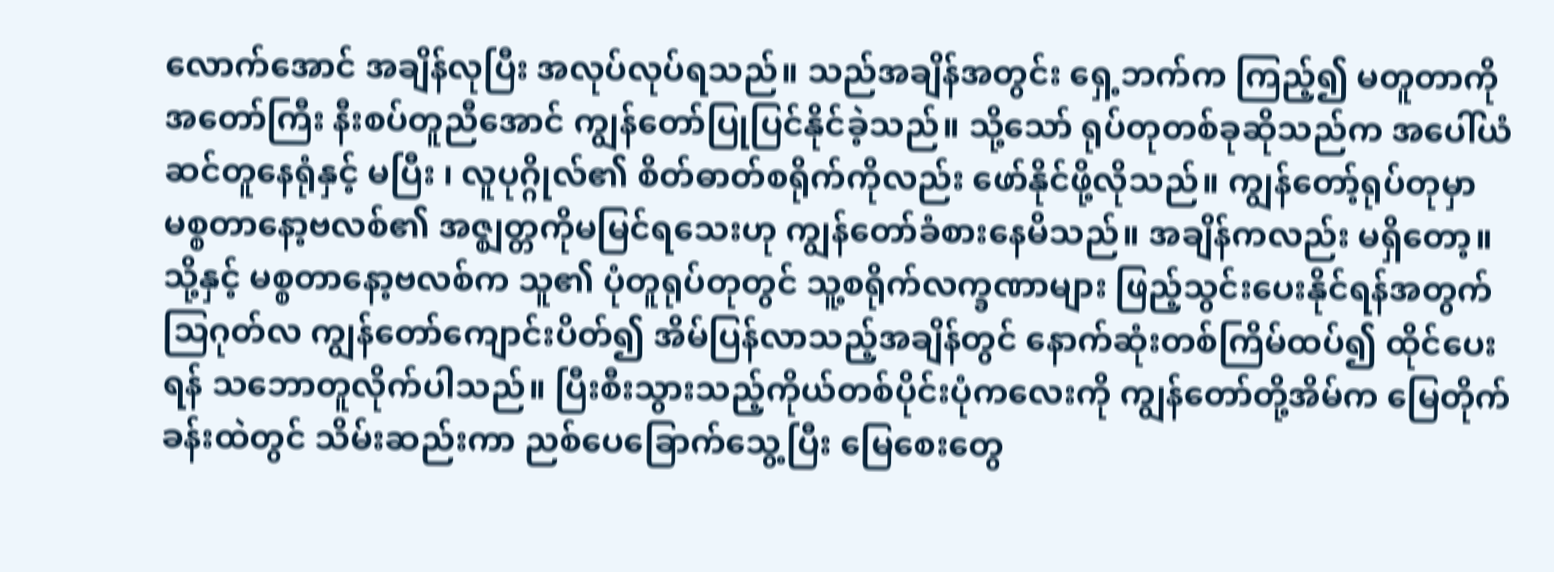လောက်အောင် အချိန်လုပြီး အလုပ်လုပ်ရသည်။ သည်အချိန်အတွင်း ရှေ့ဘက်က ကြည့်၍ မတူတာကိုအတော်ကြီး နီးစပ်တူညီအောင် ကျွန်တော်ပြုပြင်နိုင်ခဲ့သည်။ သို့သော် ရုပ်တုတစ်ခုဆိုသည်က အပေါ်ယံ ဆင်တူနေရုံနှင့် မပြီး ၊ လူပုဂ္ဂိုလ်၏ စိတ်ဓာတ်စရိုက်ကိုလည်း ဖော်နိုင်ဖို့လိုသည်။ ကျွန်တော့်ရုပ်တုမှာ မစ္စတာနော့ဗလစ်၏ အဇ္ဈတ္တကိုမမြင်ရသေးဟု ကျွန်တော်ခံစားနေမိသည်။ အချိန်ကလည်း မရှိတော့။ သို့နှင့် မစ္စတာနော့ဗလစ်က သူ၏ ပုံတူရုပ်တုတွင် သူ့စရိုက်လက္ခဏာများ ဖြည့်သွင်းပေးနိုင်ရန်အတွက် သြဂုတ်လ ကျွန်တော်ကျောင်းပိတ်၍ အိမ်ပြန်လာသည့်အချိန်တွင် နောက်ဆုံးတစ်ကြိမ်ထပ်၍ ထိုင်ပေးရန် သဘောတူလိုက်ပါသည်။ ပြီးစီးသွားသည့်ကိုယ်တစ်ပိုင်းပုံကလေးကို ကျွန်တော်တို့အိမ်က မြေတိုက်ခန်းထဲတွင် သိမ်းဆည်းကာ ညစ်ပေခြောက်သွေ့ပြီး မြေစေးတွေ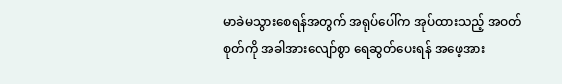မာခဲမသွားစေရန်အတွက် အရုပ်ပေါ်က အုပ်ထားသည့် အဝတ်စုတ်ကို အခါအားလျော်စွာ ရေဆွတ်ပေးရန် အဖေ့အား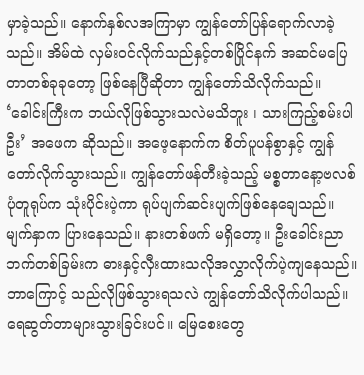မှာခဲ့သည်။ နောက်နှစ်လအကြာမှာ ကျွန်တော်ပြန်ရောက်လာခဲ့သည်။ အိမ်ထဲ လှမ်းဝင်လိုက်သည်နှင့်တစ်ပြိုင်နက် အဆင်မပြေတာတစ်ခုခုတော့ ဖြစ်နေပြီဆိုတာ ကျွန်တော်သိလိုက်သည်။ ‘ခေါင်းကြီးက ဘယ်လိုဖြစ်သွားသလဲမသိဘူး ၊ သားကြည့်စမ်းပါဦး’ အဖေက ဆိုသည်။ အဖေ့နောက်က စိတ်ပူပန်စွာနှင့် ကျွန်တော်လိုက်သွားသည်။ ကျွန်တော်ဖန်တီးခဲ့သည့် မစ္စတာနော့ဗလစ် ပုံတူရုပ်က သုံးပိုင်းပဲ့ကာ ရုပ်ပျက်ဆင်းပျက်ဖြစ်နေချေသည်။ မျက်နှာက ပြားနေသည်။ နားတစ်ဖက် မရှိတော့။ ဦးခေါင်းညာဘက်တစ်ခြမ်းက ဓားနှင့်လှီးထားသလိုအလွှာလိုက်ပဲ့ကျနေသည်။ ဘာကြောင့် သည်လိုဖြစ်သွားရသလဲ ကျွန်တော်သိလိုက်ပါသည်။ ရေဆွတ်တာများသွားခြင်းပင်။ မြေစေးတွေ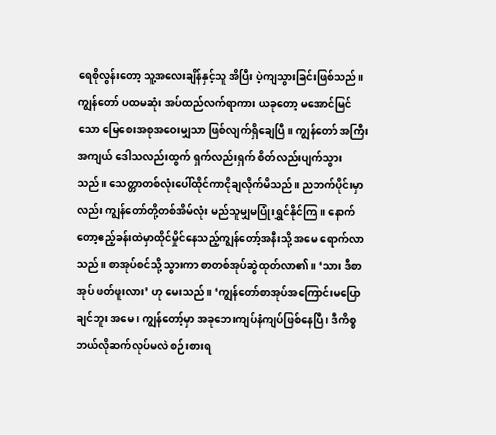ရေစိုလွန်းတော့ သူ့အလေးချိန်နှင့်သူ အိပြီး ပဲ့ကျသွားခြင်းဖြစ်သည်။ ကျွန်တော် ပထမဆုံး အပ်ထည်လက်ရာကား ယခုတော့ မအောင်မြင်သော မြေစေးအစုအဝေးမျှသာ ဖြစ်လျက်ရှိချေပြီ။ ကျွန်တော် အကြီးအကျယ် ဒေါသလည်းထွက် ရှက်လည်းရှက် စိတ်လည်းပျက်သွားသည်။ သေတ္တာတစ်လုံးပေါ်ထိုင်ကာငိုချလိုက်မိသည်။ ညဘက်ပိုင်းမှာလည်း ကျွန်တော်တို့တစ်အိမ်လုံး မည်သူမျှမပြုံးရွှင်နိုင်ကြ။ နောက်တော့ဧည့်ခန်းထဲမှာထိုင်မှိုင်နေသည့်ကျွန်တော့်အနီးသို့ အမေ ရောက်လာသည်။ စာအုပ်စင်သို့ သွားကာ စာတစ်အုပ်ဆွဲထုတ်လာ၏ ။ ‘သား ဒီစာအုပ် ဖတ်ဖူးလား’ ဟု မေးသည်။ ‘ကျွန်တော်စာအုပ်အကြောင်းမပြောချင်ဘူး အမေ ၊ ကျွန်တော့်မှာ အခုဘေးကျပ်နံကျပ်ဖြစ်နေပြီ ၊ ဒီကိစ္စ ဘယ်လိုဆက်လုပ်မလဲ စဉ်းစားရ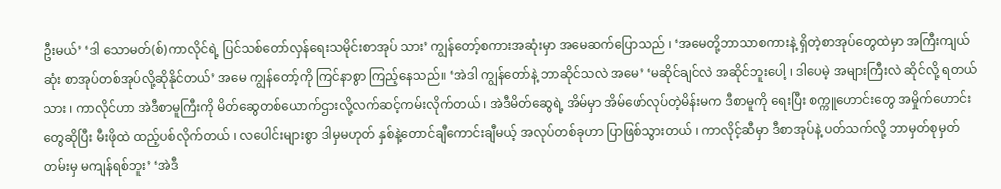ဦးမယ်’ ‘ဒါ သောမတ်(စ်)ကာလိုင်ရဲ့ ပြင်သစ်တော်လှန်ရေးသမိုင်းစာအုပ် သား’ ကျွန်တော့်စကားအဆုံးမှာ အမေဆက်ပြောသည် ၊ ‘အမေတို့ဘာသာစကားနဲ့ ရှိတဲ့စာအုပ်တွေထဲမှာ အကြီးကျယ်ဆုံး စာအုပ်တစ်အုပ်လို့ဆိုနိုင်တယ်’ အမေ ကျွန်တော့်ကို ကြင်နာစွာ ကြည့်နေသည်။ ‘အဲဒါ ကျွန်တော်နဲ့ ဘာဆိုင်သလဲ အမေ’ ‘မဆိုင်ချင်လဲ အဆိုင်ဘူးပေါ့ ၊ ဒါပေမဲ့ အများကြီးလဲ ဆိုင်လို့ ရတယ်သား ၊ ကာလိုင်ဟာ အဲဒီစာမူကြီးကို မိတ်ဆွေတစ်ယောက်ဌားလို့လက်ဆင့်ကမ်းလိုက်တယ် ၊ အဲဒီမိတ်ဆွေရဲ့ အိမ်မှာ အိမ်ဖော်လုပ်တဲ့မိန်းမက ဒီစာမူကို ရေးပြီး စက္ကူဟောင်းတွေ အမှိုက်ဟောင်းတွေဆိုပြီး မီးဖိုထဲ ထည့်ပစ်လိုက်တယ် ၊ လပေါင်းများစွာ ဒါမှမဟုတ် နှစ်နဲ့တောင်ချီကောင်းချီမယ့် အလုပ်တစ်ခုဟာ ပြာဖြစ်သွားတယ် ၊ ကာလိုင့်ဆီမှာ ဒီစာအုပ်နဲ့ ပတ်သက်လို့ ဘာမှတ်စုမှတ်တမ်းမှ မကျန်ရစ်ဘူး’ ‘အဲဒီ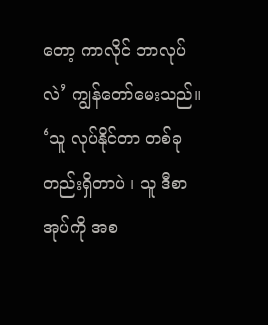တော့ ကာလိုင် ဘာလုပ်လဲ’ ကျွန်တော်မေးသည်။ ‘သူ လုပ်နိုင်တာ တစ်ခုတည်းရှိတာပဲ ၊ သူ ဒီစာအုပ်ကို အစ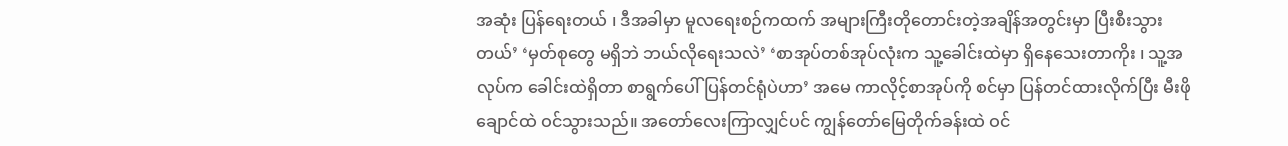အဆုံး ပြန်ရေးတယ် ၊ ဒီအခါမှာ မူလရေးစဉ်ကထက် အများကြီးတိုတောင်းတဲ့အချိန်အတွင်းမှာ ပြီးစီးသွားတယ်’ ‘မှတ်စုတွေ မရှိဘဲ ဘယ်လိုရေးသလဲ’ ‘စာအုပ်တစ်အုပ်လုံးက သူ့ခေါင်းထဲမှာ ရှိနေသေးတာကိုး ၊ သူ့အလုပ်က ခေါင်းထဲရှိတာ စာရွက်ပေါ် ပြန်တင်ရုံပဲဟာ’ အမေ ကာလိုင့်စာအုပ်ကို စင်မှာ ပြန်တင်ထားလိုက်ပြီး မီးဖိုချောင်ထဲ ဝင်သွားသည်။ အတော်လေးကြာလျှင်ပင် ကျွန်တော်မြေတိုက်ခန်းထဲ ဝင်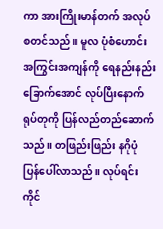ကာ အားကြိုးမာန်တက် အလုပ်စတင်သည်။ မူလ ပုံစံဟောင်းအကြွင်းအကျန်ကို ရေနည်းနည်းခြောက်အောင် လုပ်ပြီးနောက်ရုပ်တုကို ပြန်လည်တည်ဆောက်သည်။ တဖြည်းဖြည်း နဂိုပုံ ပြန်ပေါ်လာသည်။ လုပ်ရင်း ကိုင်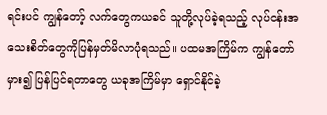ရင်းပင် ကျွန်တော့် လက်တွေကယခင် သူတို့လုပ်ခဲ့ရသည့် လုပ်ငန်းအသေးစိတ်တွေကိုပြန်မှတ်မိလာပုံရသည်။ ပထမအကြိမ်က ကျွန်တော်မှား၍ ပြန်ပြင်ရတာတွေ ယခုအကြိမ်မှာ ရှောင်နိုင်ခဲ့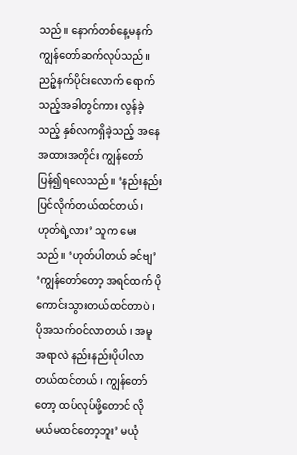သည်။ နောက်တစ်နေ့မနက် ကျွန်တော်ဆက်လုပ်သည်။ ညဉ့်နက်ပိုင်းလောက် ရောက်သည့်အခါတွင်ကား လွန်ခဲ့သည့် နှစ်လကရှိခဲ့သည့် အနေအထားအတိုင်း ကျွန်တော်ပြန်၍ရလေသည်။ ‘နည်းနည်း ပြင်လိုက်တယ်ထင်တယ် ၊ ဟုတ်ရဲ့လား’ သူက မေးသည်။ ‘ဟုတ်ပါတယ် ခင်ဗျ’ ‘ကျွန်တော်တော့ အရင်ထက် ပိုကောင်းသွားတယ်ထင်တာပဲ ၊ ပိုအသက်ဝင်လာတယ် ၊ အမူအရာလဲ နည်းနည်းပိုပါလာတယ်ထင်တယ် ၊ ကျွန်တော်တော့ ထပ်လုပ်ဖို့တောင် လိုမယ်မထင်တော့ဘူး’ မယုံ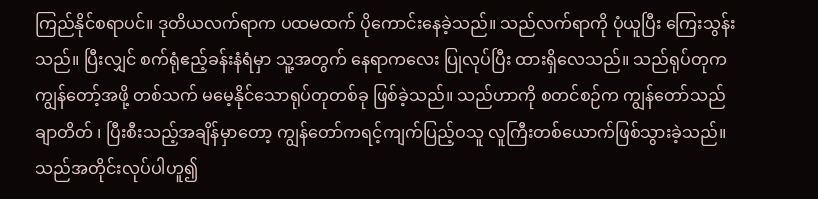ကြည်နိုင်စရာပင်။ ဒုတိယလက်ရာက ပထမထက် ပိုကောင်းနေခဲ့သည်။ သည်လက်ရာကို ပုံယူပြီး ကြေးသွန်းသည်။ ပြီးလျှင် စက်ရုံဧည့်ခန်းနံရံမှာ သူ့အတွက် နေရာကလေး ပြုလုပ်ပြီး ထားရှိလေသည်။ သည်ရုပ်တုက ကျွန်တော့်အဖို့ တစ်သက် မမေ့နိုင်သောရုပ်တုတစ်ခု ဖြစ်ခဲ့သည်။ သည်ဟာကို စတင်စဉ်က ကျွန်တော်သည် ချာတိတ် ၊ ပြီးစီးသည့်အချိန်မှာတော့ ကျွန်တော်ကရင့်ကျက်ပြည့်ဝသူ လူကြီးတစ်ယောက်ဖြစ်သွားခဲ့သည်။ သည်အတိုင်းလုပ်ပါဟူ၍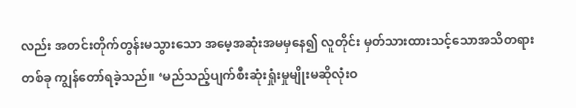လည်း အတင်းတိုက်တွန်းမသွားသော အမေ့အဆုံးအမမှနေ၍ လူတိုင်း မှတ်သားထားသင့်သောအသိတရားတစ်ခု ကျွန်တော်ရခဲ့သည်။ ‘မည်သည့်ပျက်စီးဆုံးရှုံးမှုမျိုးမဆိုလုံးဝ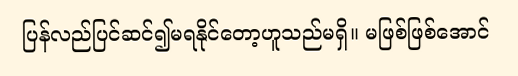ပြန်လည်ပြင်ဆင်၍မရနိုင်တော့ဟူသည်မရှိ။ မဖြစ်ဖြစ်အောင်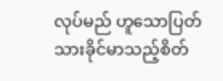လုပ်မည် ဟူသောပြတ်သားခိုင်မာသည့်စိတ်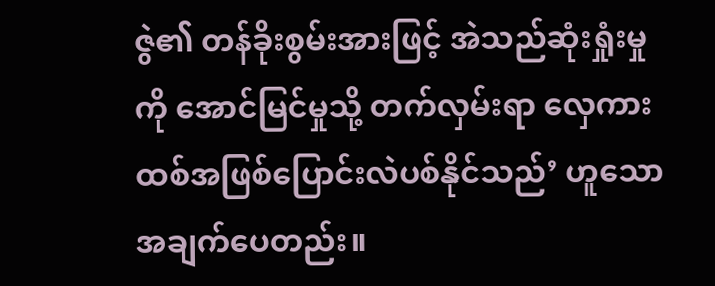ဇွဲ၏ တန်ခိုးစွမ်းအားဖြင့် အဲသည်ဆုံးရှုံးမှုကို အောင်မြင်မှုသို့ တက်လှမ်းရာ လှေကားထစ်အဖြစ်ပြောင်းလဲပစ်နိုင်သည်’ ဟူသောအချက်ပေတည်း။